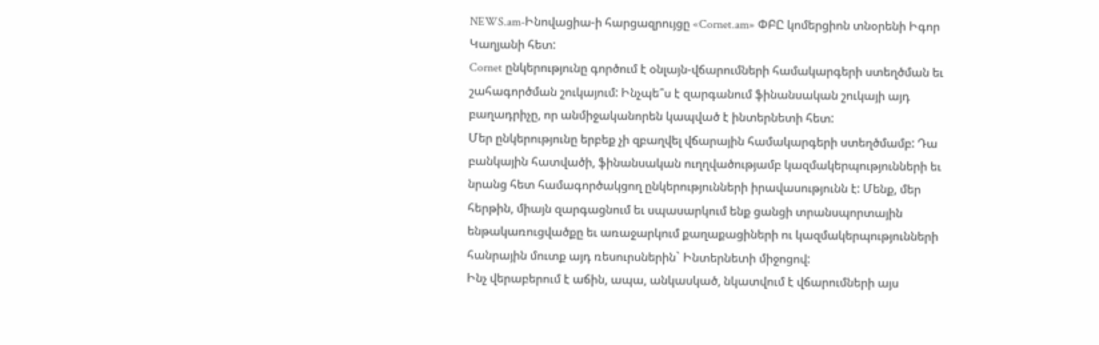NEWS.am-Ինովացիա-ի հարցազրույցը «Cornet.am» ՓԲԸ կոմերցիոն տնօրենի Իգոր Կաղյանի հետ:
Cornet ընկերությունը գործում է օնլայն-վճարումների համակարգերի ստեղծման եւ շահագործման շուկայում: Ինչպե՞ս է զարգանում ֆինանսական շուկայի այդ բաղադրիչը, որ անմիջականորեն կապված է ինտերնետի հետ:
Մեր ընկերությունը երբեք չի զբաղվել վճարային համակարգերի ստեղծմամբ: Դա բանկային հատվածի, ֆինանսական ուղղվածությամբ կազմակերպությունների եւ նրանց հետ համագործակցող ընկերությունների իրավասությունն է: Մենք, մեր հերթին, միայն զարգացնում եւ սպասարկում ենք ցանցի տրանսպորտային ենթակառուցվածքը եւ առաջարկում քաղաքացիների ու կազմակերպությունների հանրային մուտք այդ ռեսուրսներին` Ինտերնետի միջոցով:
Ինչ վերաբերում է աճին, ապա, անկասկած, նկատվում է վճարումների այս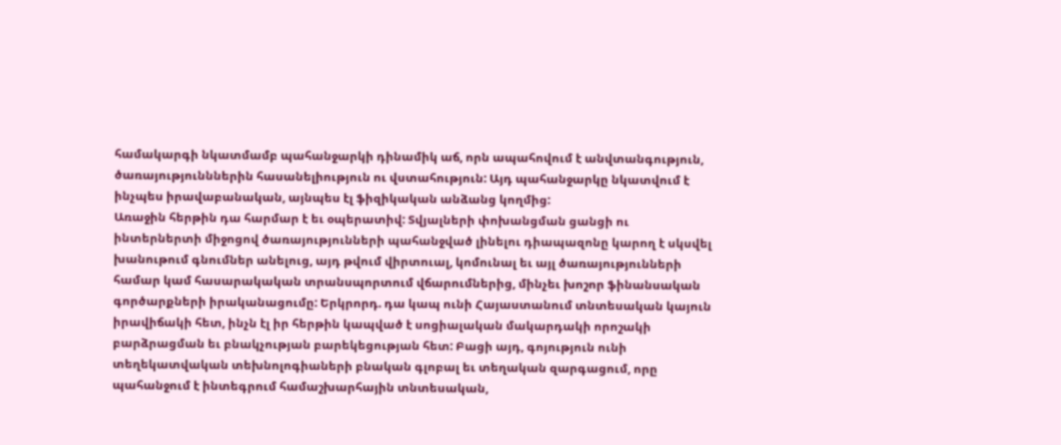համակարգի նկատմամբ պահանջարկի դինամիկ աճ, որն ապահովում է անվտանգություն, ծառայությունններին հասանելիություն ու վստահություն: Այդ պահանջարկը նկատվում է ինչպես իրավաբանական, այնպես էլ ֆիզիկական անձանց կողմից:
Առաջին հերթին դա հարմար է եւ օպերատիվ: Տվյալների փոխանցման ցանցի ու ինտերներտի միջոցով ծառայությունների պահանջված լինելու դիապազոնը կարող է սկսվել խանութում գնումներ անելուց, այդ թվում վիրտուալ, կոմունալ եւ այլ ծառայությունների համար կամ հասարակական տրանսպորտում վճարումներից, մինչեւ խոշոր ֆինանսական գործարքների իրականացումը: Երկրորդ. դա կապ ունի Հայաստանում տնտեսական կայուն իրավիճակի հետ, ինչն էլ իր հերթին կապված է սոցիալական մակարդակի որոշակի բարձրացման եւ բնակչության բարեկեցության հետ: Բացի այդ, գոյություն ունի տեղեկատվական տեխնոլոգիաների բնական գլոբալ եւ տեղական զարգացում, որը պահանջում է ինտեգրում համաշխարհային տնտեսական,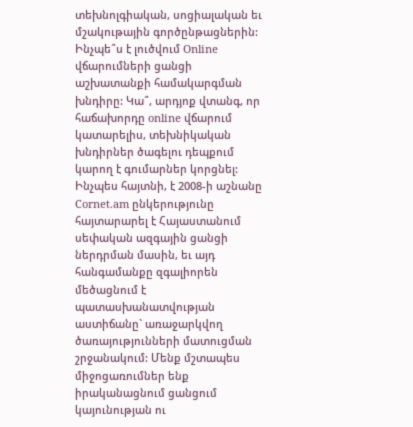տեխնոլգիական, սոցիալական եւ մշակութային գործընթացներին:
Ինչպե՞ս է լուծվում Online վճարումների ցանցի աշխատանքի համակարգման խնդիրը: Կա՞, արդյոք վտանգ, որ հաճախորդը online վճարում կատարելիս, տեխնիկական խնդիրներ ծագելու դեպքում կարող է գումարներ կորցնել:
Ինչպես հայտնի, է 2008-ի աշնանը Cornet.am ընկերությունը հայտարարել է Հայաստանում սեփական ազգային ցանցի ներդրման մասին, եւ այդ հանգամանքը զգալիորեն մեծացնում է պատասխանատվության աստիճանը` առաջարկվող ծառայությունների մատուցման շրջանակում: Մենք մշտապես միջոցառումներ ենք իրականացնում ցանցում կայունության ու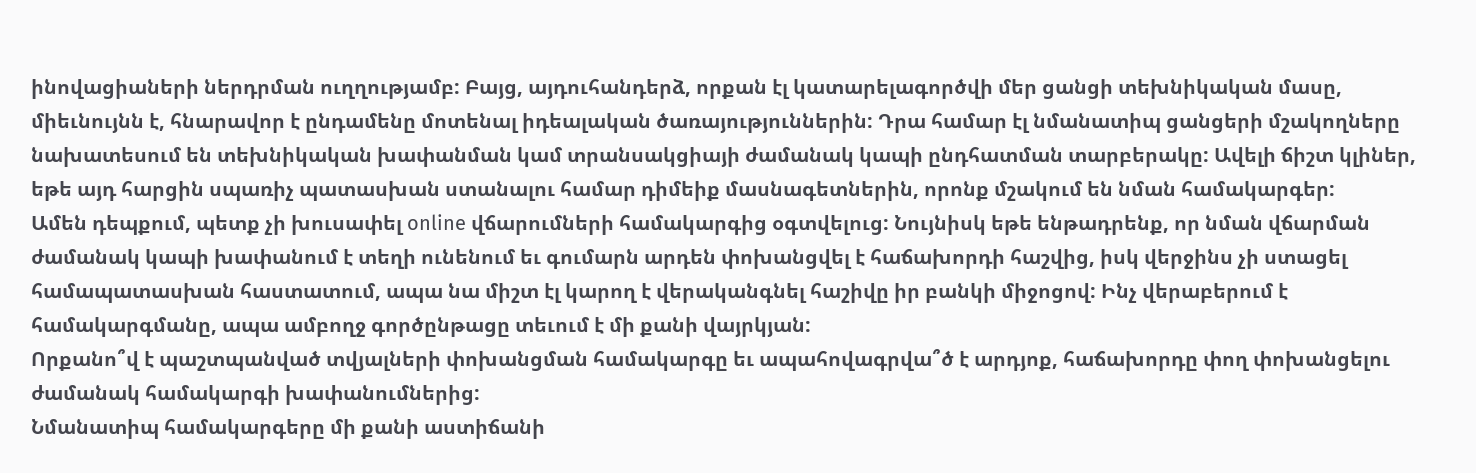ինովացիաների ներդրման ուղղությամբ: Բայց, այդուհանդերձ, որքան էլ կատարելագործվի մեր ցանցի տեխնիկական մասը, միեւնույնն է, հնարավոր է ընդամենը մոտենալ իդեալական ծառայություններին: Դրա համար էլ նմանատիպ ցանցերի մշակողները նախատեսում են տեխնիկական խափանման կամ տրանսակցիայի ժամանակ կապի ընդհատման տարբերակը: Ավելի ճիշտ կլիներ, եթե այդ հարցին սպառիչ պատասխան ստանալու համար դիմեիք մասնագետներին, որոնք մշակում են նման համակարգեր:
Ամեն դեպքում, պետք չի խուսափել online վճարումների համակարգից օգտվելուց: Նույնիսկ եթե ենթադրենք, որ նման վճարման ժամանակ կապի խափանում է տեղի ունենում եւ գումարն արդեն փոխանցվել է հաճախորդի հաշվից, իսկ վերջինս չի ստացել համապատասխան հաստատում, ապա նա միշտ էլ կարող է վերականգնել հաշիվը իր բանկի միջոցով: Ինչ վերաբերում է համակարգմանը, ապա ամբողջ գործընթացը տեւում է մի քանի վայրկյան:
Որքանո՞վ է պաշտպանված տվյալների փոխանցման համակարգը եւ ապահովագրվա՞ծ է արդյոք, հաճախորդը փող փոխանցելու ժամանակ համակարգի խափանումներից:
Նմանատիպ համակարգերը մի քանի աստիճանի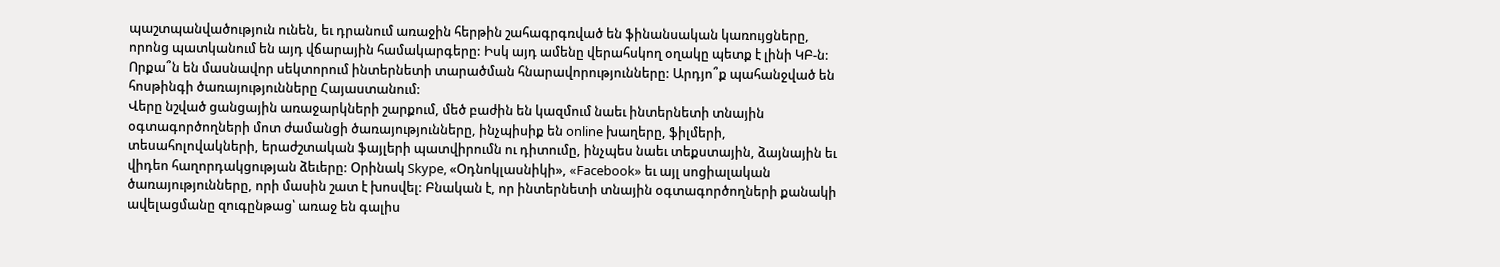պաշտպանվածություն ունեն, եւ դրանում առաջին հերթին շահագրգռված են ֆինանսական կառույցները, որոնց պատկանում են այդ վճարային համակարգերը: Իսկ այդ ամենը վերահսկող օղակը պետք է լինի ԿԲ-ն:
Որքա՞ն են մասնավոր սեկտորում ինտերնետի տարածման հնարավորությունները: Արդյո՞ք պահանջված են հոսթինգի ծառայությունները Հայաստանում:
Վերը նշված ցանցային առաջարկների շարքում, մեծ բաժին են կազմում նաեւ ինտերնետի տնային օգտագործողների մոտ ժամանցի ծառայությունները, ինչպիսիք են online խաղերը, ֆիլմերի, տեսահոլովակների, երաժշտական ֆայլերի պատվիրումն ու դիտումը, ինչպես նաեւ տեքստային, ձայնային եւ վիդեո հաղորդակցության ձեւերը: Օրինակ Skype, «Օդնոկլասնիկի», «Facebook» եւ այլ սոցիալական ծառայությունները, որի մասին շատ է խոսվել: Բնական է, որ ինտերնետի տնային օգտագործողների քանակի ավելացմանը զուգընթաց՝ առաջ են գալիս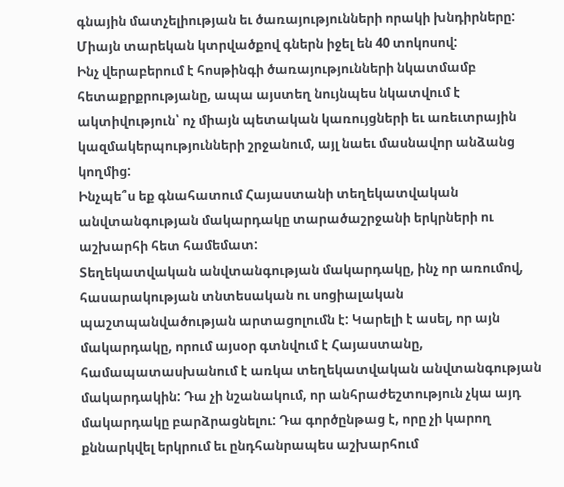գնային մատչելիության եւ ծառայությունների որակի խնդիրները: Միայն տարեկան կտրվածքով գներն իջել են 40 տոկոսով:
Ինչ վերաբերում է հոսթինգի ծառայությունների նկատմամբ հետաքրքրությանը, ապա այստեղ նույնպես նկատվում է ակտիվություն՝ ոչ միայն պետական կառույցների եւ առեւտրային կազմակերպությունների շրջանում, այլ նաեւ մասնավոր անձանց կողմից:
Ինչպե՞ս եք գնահատում Հայաստանի տեղեկատվական անվտանգության մակարդակը տարածաշրջանի երկրների ու աշխարհի հետ համեմատ:
Տեղեկատվական անվտանգության մակարդակը, ինչ որ առումով, հասարակության տնտեսական ու սոցիալական պաշտպանվածության արտացոլումն է: Կարելի է ասել, որ այն մակարդակը, որում այսօր գտնվում է Հայաստանը, համապատասխանում է առկա տեղեկատվական անվտանգության մակարդակին: Դա չի նշանակում, որ անհրաժեշտություն չկա այդ մակարդակը բարձրացնելու: Դա գործընթաց է, որը չի կարող քննարկվել երկրում եւ ընդհանրապես աշխարհում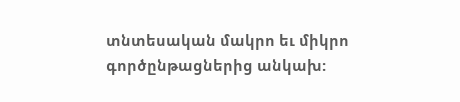տնտեսական մակրո եւ միկրո գործընթացներից անկախ: